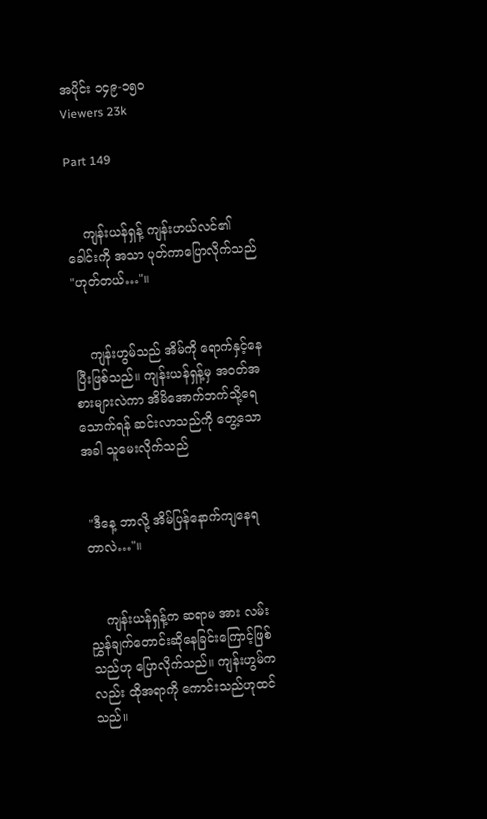အပိုင်း ၁၄၉-၁၅၀
Viewers 23k

Part 149


    ကျန်းယန်ရှန့် ကျန်းဟယ်လင်၏ခေါင်းကို အသာ ပုတ်ကာပြောလိုက်သည် "ဟုတ်တယ်…"။


    ကျန်းဟွမ်သည် အိမ်ကို ရောက်နှင့်နေပြီးဖြစ်သည်။ ကျန်းယန်ရှန့်မှ အဝတ်အစားများလဲကာ အိမိအောက်ဘက်သို့ရေသောက်ရန် ဆင်းလာသည်ကို တွေ့သောအခါ သူမေးလိုက်သည်


 "ဒီနေ့ ဘာလို့ အိမ်ပြန်နောက်ကျနေရတာလဲ…"။


    ကျန်းယန်ရှန့်က ဆရာမ အား လမ်းညွှန်ချက်တောင်းဆိုနေခြင်းကြောင့်ဖြစ်သည်ဟု ပြောလိုက်သည်။ ကျန်းဟွမ်ကလည်း ထိုအရာကို ကောင်းသည်ဟုထင်သည်။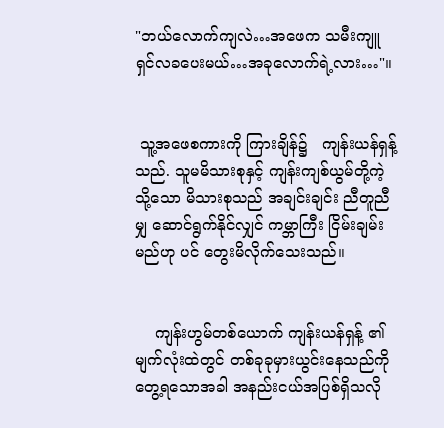"ဘယ်လောက်ကျလဲ…အဖေက သမီးကျူရှင်လခပေးမယ်…အခုလောက်ရဲ့လား…"။


 သူ့အဖေစကားကို ကြားချိန်၌   ကျန်းယန်ရှန့်သည်. သူမမိသားစုနှင့် ကျန်းကျစ်ယွမ်တို့ကဲ့သို့သော မိသားစုသည် အချင်းချင်း ညီတူညီမျှ ဆောင်ရွက်နိုင်လျှင် ကမ္ဘာကြီး ငြိမ်းချမ်းမည်ဟု ပင် တွေးမိလိုက်သေးသည်။


    ကျန်းဟွမ်တစ်ယောက် ကျန်းယန်ရှန့် ၏ မျက်လုံးထဲတွင် တစ်ခုခုမှားယွင်းနေသည်ကိုတွေ့ရသောအခါ အနည်းငယ်အပြစ်ရှိသလို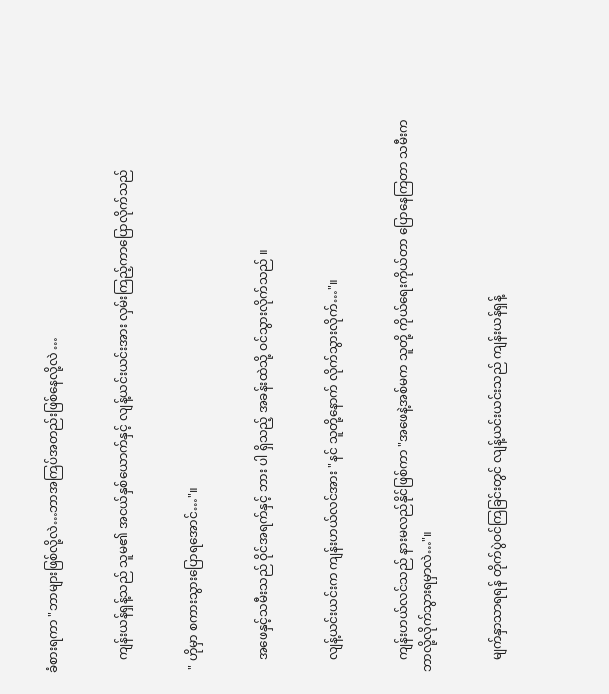ခံစားရကာ "ဘာများဖြစ်လို့လဲ…ဘာအကြပ်အတည်းဖြစ်နေလို့လဲ …


    ကျန်းယန်ရှန့်သည် သူမ၏ အငယ်နှစ်ယောက်နှင့် လျန့်ယင်းယင်းအား လှမ်းကြည့်ကာပြောလိုက်သည်


 " ဟိုမှာ စကားသွားပြောရအောင်…"။


    အဖေနှင့်သမီးသည် ဝိုင်အရက်နှင့် ဘား ပါ ရှိသည့် အခန်းထဲသို့ ဝင်သွားလိုက်သည် ။


    လျန့်ယင်းယင်းက ကျန်းဟယ်လင်အား "နင် သူတို့နောက် လိုက်သွားလိုက်…"။


    ကျန်းဟယ်လင်သည် နားမလည်နိုင်ဖြစ်ကာ "အဖေနဲ့အစ်မက သူတို့ ကိုယ်ရေးကိုယ်တာ ပြောနေကြတာ သမီးက ဘာလို့လိုက်သွားရမှာလဲ…"။


    မျက်နှာသာရရန် တိုက်ပွဲဝင်ကြခြင်းတွင် လျန့်ယင်းယင်းသည် ကျန်းယန်ရှန့်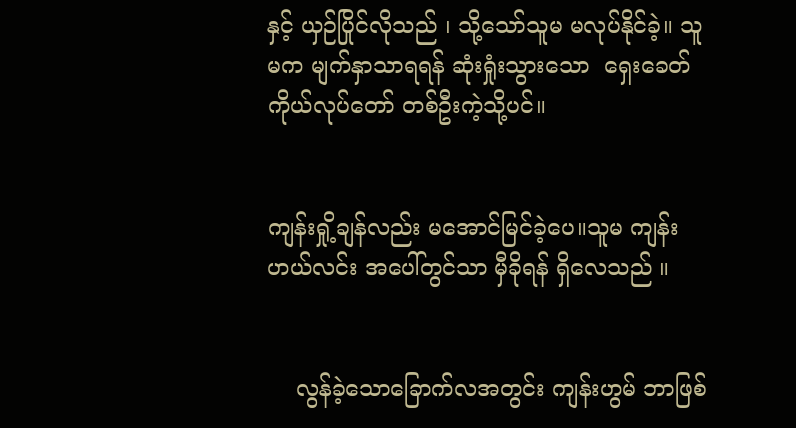နှင့် ယှဉ်ပြိုင်လိုသည် ၊ သို့သော်သူမ မလုပ်နိုင်ခဲ့။ သူမက မျက်နှာသာရရန် ဆုံးရှုံးသွားသော  ရှေးခေတ် ကိုယ်လုပ်တော် တစ်ဦးကဲ့သို့ပင်။


ကျန်းရှို့ချန်လည်း မအောင်မြင်ခဲ့ပေ။သူမ ကျန်းဟယ်လင်း အပေါ်တွင်သာ မှီခိုရန် ရှိလေသည် ။


    လွန်ခဲ့သောခြောက်လအတွင်း ကျန်းဟွမ် ဘာဖြစ်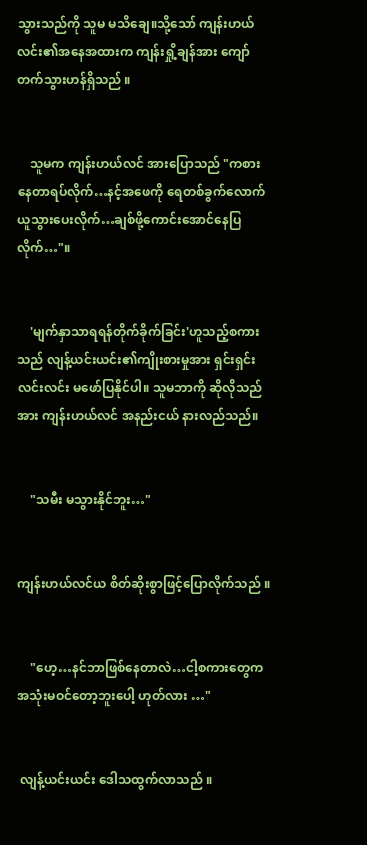သွားသည်ကို သူမ မသိချေ။သို့သော် ကျန်းဟယ်လင်း၏အနေအထားက ကျန်းရှို့ချန်အား ကျော်တက်သွားဟန်ရှိသည် ။


    သူမက ကျန်းဟယ်လင် အားပြောသည် "ကစားနေတာရပ်လိုက်…နင့်အဖေကို ရေတစ်ခွက်လောက် ယူသွားပေးလိုက်…ချစ်ဖို့ကောင်းအောင်နေပြလိုက်…"။


    'မျက်နှာသာရရန်တိုက်ခိုက်ခြင်း'ဟူသည့်စကားသည် လျန့်ယင်းယင်း၏ကျိုးစားမှုအား ရှင်းရှင်းလင်းလင်း မဖော်ပြနိုင်ပါ။ သူမဘာကို ဆိုလိုသည်အား ကျန်းဟယ်လင် အနည်းငယ် နားလည်သည်။


    "သမီး မသွားနိုင်ဘူး…"


ကျန်းဟယ်လင်ယ စိတ်ဆိုးစွာဖြင့်ပြောလိုက်သည် ။


    "ဟေ့…နင်ဘာဖြစ်နေတာလဲ…ငါ့စကားတွေက အသုံးမဝင်တော့ဘူးပေါ့ ဟုတ်လား …"


 လျန့်ယင်းယင်း ဒေါသထွက်လာသည် ။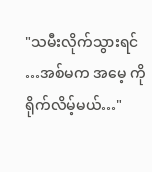"သမီးလိုက်သွားရင် …အစ်မက အမေ့ ကို ရိုက်လိမ့်မယ်…"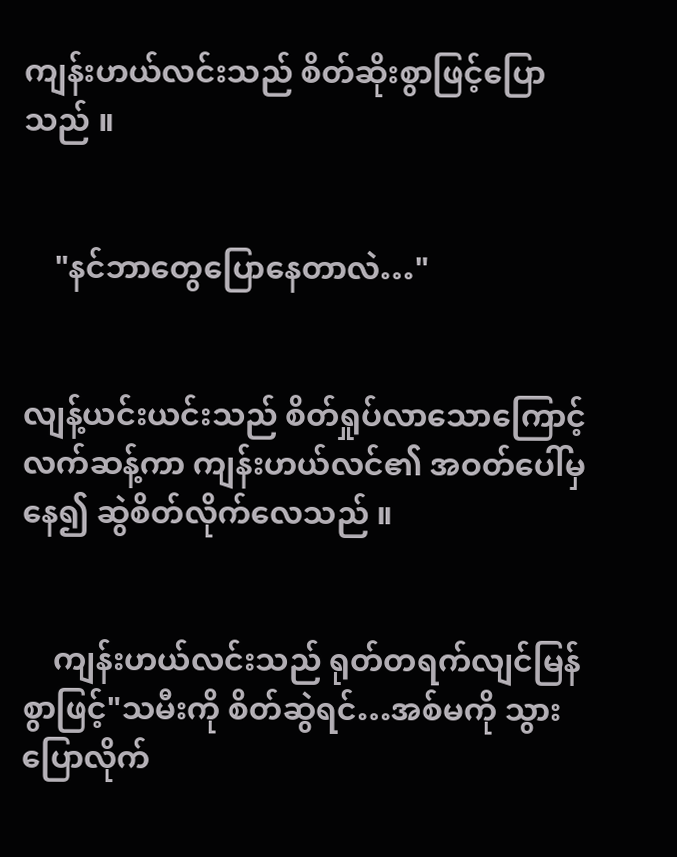ကျန်းဟယ်လင်းသည် စိတ်ဆိုးစွာဖြင့်ပြောသည် ။


    "နင်ဘာတွေပြောနေတာလဲ…"


လျန့်ယင်းယင်းသည် စိတ်ရှုပ်လာသောကြောင့် လက်ဆန့်ကာ ကျန်းဟယ်လင်၏ အဝတ်ပေါ်မှနေ၍ ဆွဲစိတ်လိုက်လေသည် ။


    ကျန်းဟယ်လင်းသည် ရုတ်တရက်လျင်မြန်စွာဖြင့်"သမီးကို စိတ်ဆွဲရင်…အစ်မကို သွားပြောလိုက်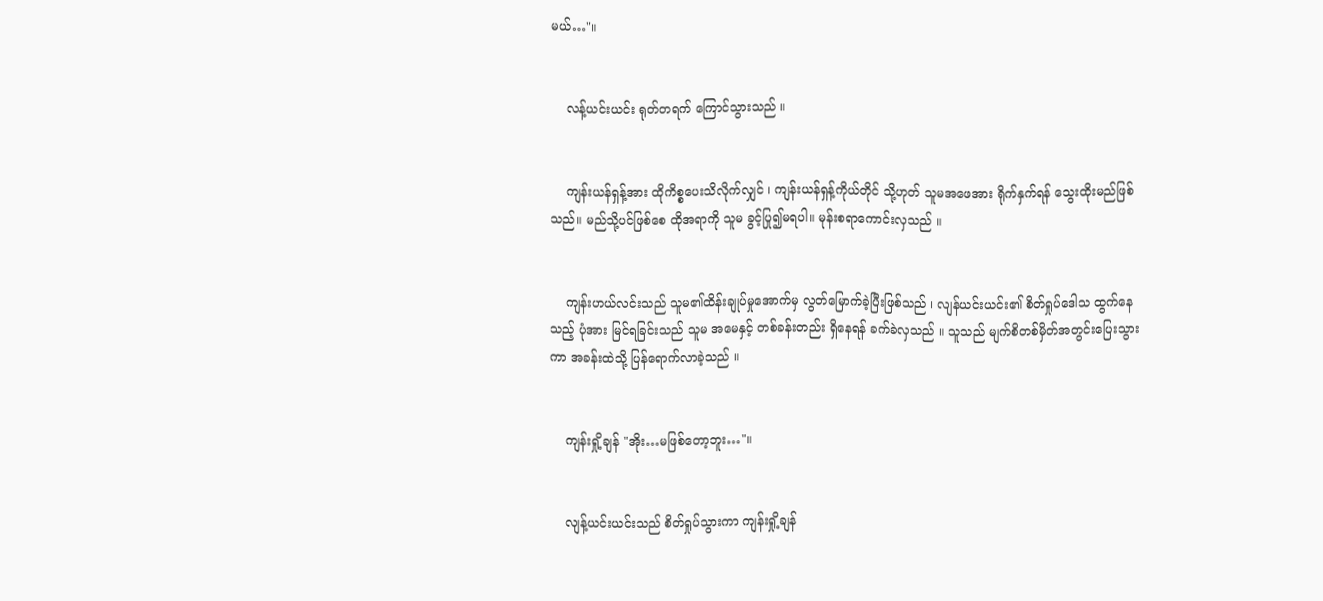မယ်…"။


    လန့်ယင်းယင်း ရုတ်တရက် ကြောင်သွားသည် ။


    ကျန်းယန်ရှန့်အား ထိုကိစ္စပေးသိလိုက်လျှင် ၊ ကျန်းယန်ရှန့်ကိုယ်တိုင် သို့ဟုတ် သူမအဖေအား ရိုက်နှက်ရန် သွေးထိုးမည်ဖြစ်သည်။ မည်သို့ပင်ဖြစ်စေ ထိုအရာကို သူမ ခွင့်ပြု၍မရပါ။ မုန်းစရာကောင်းလှသည် ။


    ကျန်းဟယ်လင်းသည် သူမ၏ထိန်းချုပ်မှုအောက်မှ လွတ်မြောက်ခဲ့ပြီးဖြစ်သည် ၊ လျန်ယင်းယင်း၏ စိတ်ရှုပ်ဒေါသ ထွက်နေသည့် ပုံအား မြင်ရခြင်းသည် သူမ အမေနှင့် တစ်ခန်းတည်း ရှိနေရန် ခက်ခဲလှသည် ။ သူသည် မျက်စိတစ်မှိတ်အတွင်းပြေးသွားကာ အခန်းထဲသို့ ပြန်ရောက်လာခဲ့သည် ။


    ကျန်းရှို့ချန် "အိုး…မဖြစ်တော့ဘူး…"။


    လျန့်ယင်းယင်းသည် စိတ်ရှုပ်သွားကာ ကျန်းရှို့ချန်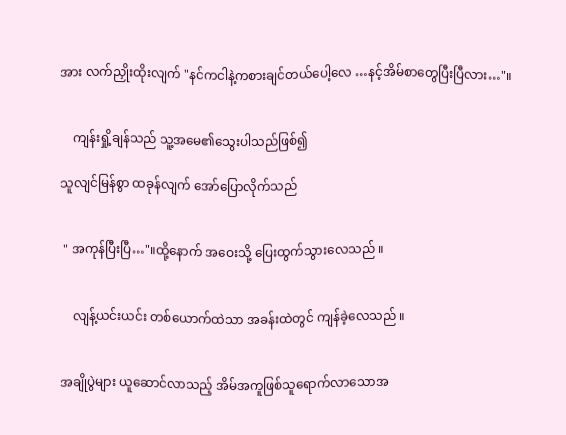အား လက်ညှိုးထိုးလျက် "နင်ကငါနဲ့ကစားချင်တယ်ပေါ့လေ …နင့်အိမ်စာတွေပြီးပြီလား…"။


    ကျန်းရှို့ချန်သည် သူ့အမေ၏သွေးပါသည်ဖြစ်၍

သူလျင်မြန်စွာ ထခုန်လျက် အော်ပြောလိုက်သည်


 " အကုန်ပြီးပြီ…"။ထို့နောက် အဝေးသို့ ပြေးထွက်သွားလေသည် ။


    လျန့်ယင်းယင်း တစ်ယောက်ထဲသာ အခန်းထဲတွင် ကျန်ခဲ့လေသည် ။


အချိုပွဲများ ယူဆောင်လာသည့် အိမ်အကူဖြစ်သူရောက်လာသောအ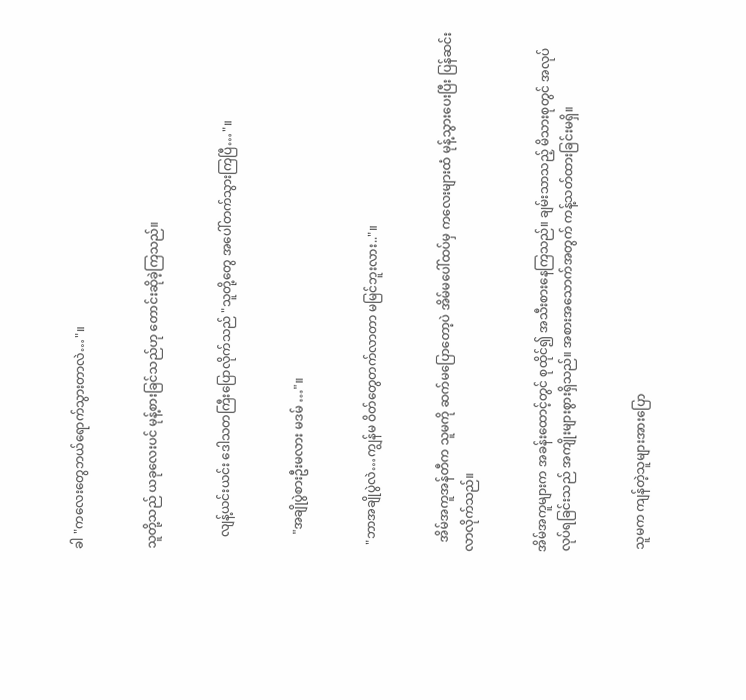ခါ "ကလေးတွေဘယ်ရောက်သွားတာလဲ…"။


သူတို့သည် ယခုလေးပင် မုန့်စားခြင်သည်ဟု တောင်းဆိုခဲ့ကြသည်။


    လျန့်ယင်းယင်း ဒေါသတကြီးပြောလိုက်သည် "သူတို့တွေ အပေါ်တက်သွားကြပြီ…"။


     "အချိုပွဲစားဦးမလား မဒမ် …"။


  "ဘာအချိုပွဲလဲ…ကျွန်မ ဝိတ်တွေတက်လာတာ မမြင်ဘူးလား.."။


   အိမ်အကူအန်တီက သူမကို ဆက်မပြောတော့ပဲ အိမ်မပေါ်ထပ်မှ ကလေးများထံ မုန့်သွားပေးပြီး ပြန်ဆင်းလာလိုက်သည်။


အိမ်အကူများက အခန်းထောင့်တွင် စုထိုင်၍ အသီးစားနေကြသည်။ ချမ်းသာသည့် မိသားစုတွင် အလုပ်လုပ်ရခြင်းသည် အကျိုးများစွားရှိသည်။ အစားအသောက်အတွက် ကန့်သတ်ထားခြင်းမရှိ။


 သူမက ကျန်တဲ့သူများအားပြော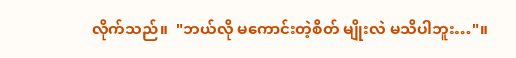လိုက်သည်။  "ဘယ်လို မကောင်းတဲ့စိတ် မျိုးလဲ မသိပါဘူး…"။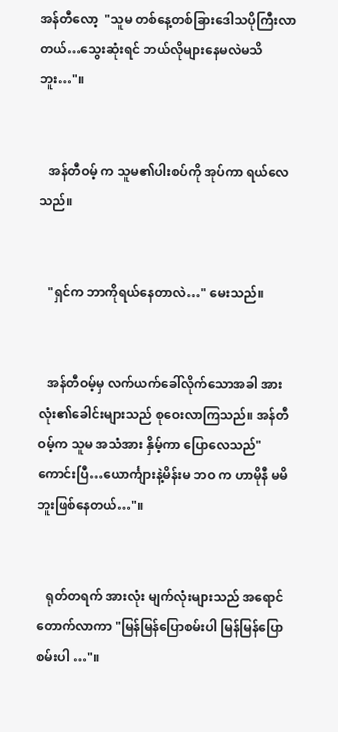အန်တီလော့  "သူမ တစ်နေ့တစ်ခြားဒေါသပိုကြီးလာတယ်…သွေးဆုံးရင် ဘယ်လိုများနေမလဲမသိဘူး…"။


   အန်တီဝမ့် က သူမ၏ပါးစပ်ကို အုပ်ကာ ရယ်လေသည်။


   "ရှင်က ဘာကိုရယ်နေတာလဲ…" မေးသည်။


   အန်တီဝမ့်မှ လက်ယက်ခေါ်လိုက်သောအခါ အားလုံး၏ခေါင်းများသည် စုဝေးလာကြသည်။ အန်တီဝမ့်က သူမ အသံအား နှိမ့်ကာ ပြောလေသည်" ကောင်းပြီ…ယောင်္ကျားနဲ့မိန်းမ ဘဝ က ဟာမိုနီ မမိဘူးဖြစ်နေတယ်…"။


   ရုတ်တရက် အားလုံး မျက်လုံးများသည် အရောင်တောက်လာကာ "မြန်မြန်ပြောစမ်းပါ မြန်မြန်ပြောစမ်းပါ …"။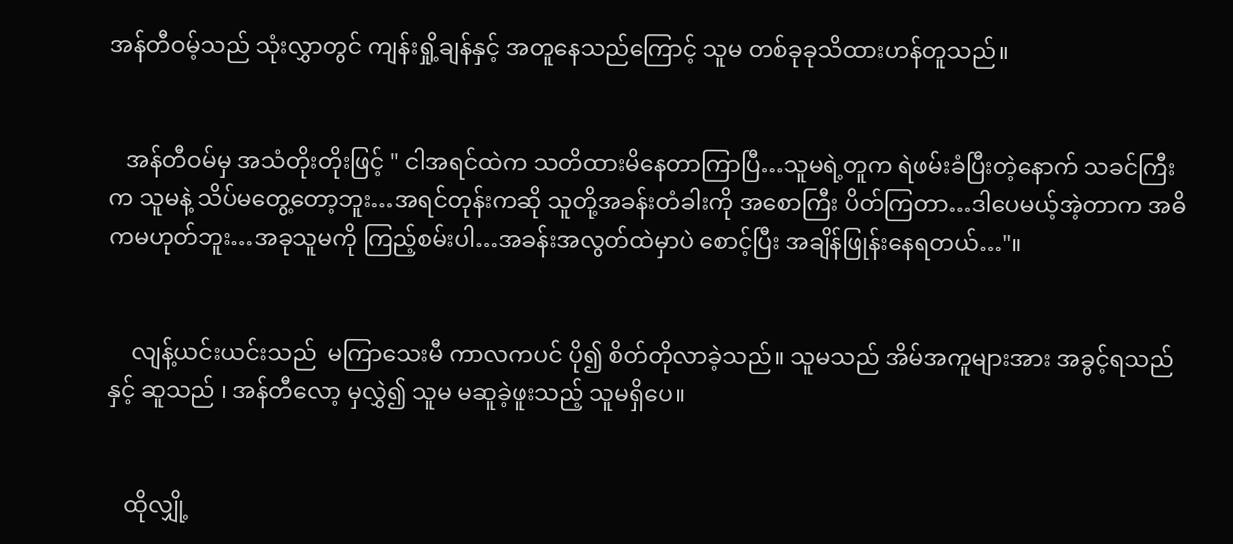အန်တီဝမ့်သည် သုံးလွှာတွင် ကျန်းရှို့ချန်နှင့် အတူနေသည်ကြောင့် သူမ တစ်ခုခုသိထားဟန်တူသည်။


   အန်တီဝမ်မှ အသံတိုးတိုးဖြင့် " ငါအရင်ထဲက သတိထားမိနေတာကြာပြီ…သူမရဲ့တူက ရဲဖမ်းခံပြီးတဲ့နောက် သခင်ကြီးက သူမနဲ့ သိပ်မတွေ့တော့ဘူး…အရင်တုန်းကဆို သူတို့အခန်းတံခါးကို အစောကြီး ပိတ်ကြတာ…ဒါပေမယ့်အဲ့တာက အဓိကမဟုတ်ဘူး…အခုသူမကို ကြည့်စမ်းပါ…အခန်းအလွတ်ထဲမှာပဲ စောင့်ပြီး အချိန်ဖြုန်းနေရတယ်…"။


    လျန့်ယင်းယင်းသည်  မကြာသေးမီ ကာလကပင် ပို၍ စိတ်တိုလာခဲ့သည်။ သူမသည် အိမ်အကူများအား အခွင့်ရသည်နှင့် ဆူသည် ၊ အန်တီလော့ မှလွှဲ၍ သူမ မဆူခဲ့ဖူးသည့် သူမရှိပေ။


   ထိုလျှို့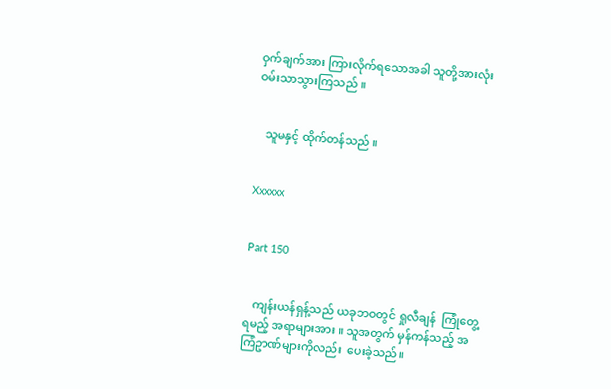ဝှက်ချက်အား ကြားလိုက်ရသောအခါ သူတို့အားလုံး ဝမ်းသာသွားကြသည် ။


   သူမနှင့် ထိုက်တန်သည် ။


Xxxxxx


Part 150


   ကျန်းယန်ရှန့်သည် ယခုဘဝတွင် ရှုလီချန်  ကြုံတွေ့ရမည့် အရာများအား ။ သူအတွက် မှန်ကန်သည့် အကြံဥာဏ်များကိုလည်း  ပေးခဲ့သည်။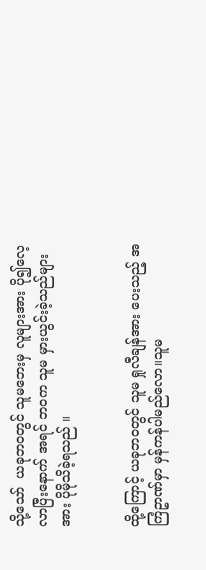သို့သော်  ယခုဘဝတွင် သူမဘေးမှ လူများအား ပို၍လေ့လာပြီးနောက် အရင် ဘဝက သူမ မှားယွင်းခဲ့သည်များအား ပိုမိုသိခဲ့ရသည် ။


ထို့ကြောင့် ယခုဘဝတွင် သူမ ရှုလီချန်အား ပေးသည့် အကြံဥာဏ်မှာ မှန်ကန်ပါမည်လော။သူမ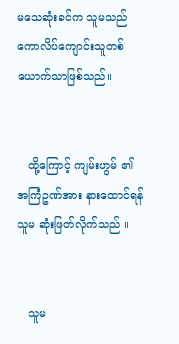မသေဆုံးခင်က သူမသည် ကောလိပ်ကျောင်းသူတစ်ယောက်သာဖြစ်သည်။


   ထို့ကြောင့် ကျမ်းဟွမ် ၏ အကြံဥဏ်အား နားထောင်ရန် သူမ ဆုံးဖြတ်လိုက်သည် ။


   သူမ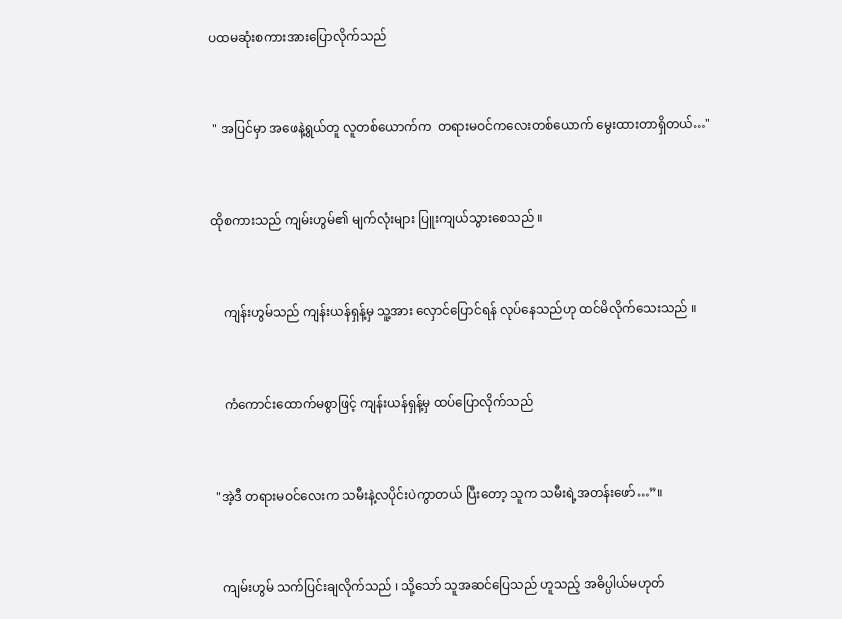ပထမဆုံးစကားအားပြောလိုက်သည်


 " အပြင်မှာ အဖေနဲ့ရွယ်တူ လူတစ်ယောက်က  တရားမဝင်ကလေးတစ်ယောက် မွေးထားတာရှိတယ်…"


ထိုစကားသည် ကျမ်းဟွမ်၏ မျက်လုံးများ ပြူးကျယ်သွားစေသည် ။


    ကျန်းဟွမ်သည် ကျန်းယန်ရှန့်မှ သူ့အား လှောင်ပြောင်ရန် လုပ်နေသည်ဟု ထင်မိလိုက်သေးသည် ။


    ကံကောင်းထောက်မစွာဖြင့် ကျန်းယန်ရှန့်မှ ထပ်ပြောလိုက်သည်


 "အဲ့ဒီ တရားမဝင်လေးက သမီးနဲ့လပိုင်းပဲကွာတယ် ပြီးတော့ သူက သမီးရဲ့အတန်းဖော်…”။


   ကျမ်းဟွမ် သက်ပြင်းချလိုက်သည် ၊ သို့သော် သူအဆင်ပြေသည် ဟူသည့် အဓိပ္ပါယ်မဟုတ်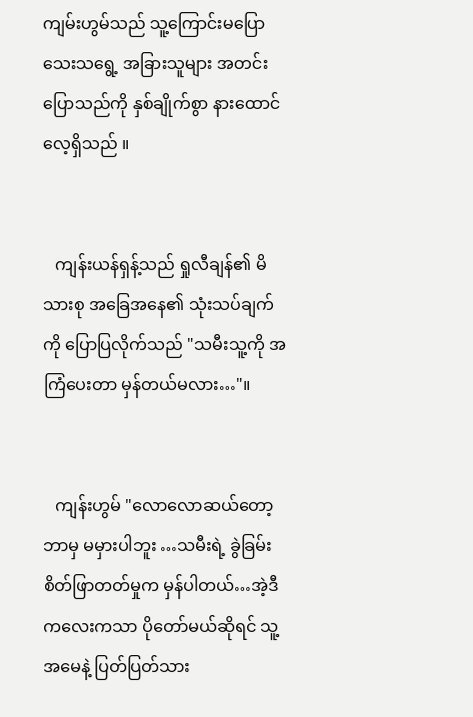ကျမ်းဟွမ်သည် သူ့ကြောင်းမပြောသေးသရွေ့ အခြားသူများ အတင်းပြောသည်ကို နှစ်ချိုက်စွာ နားထောင်လေ့ရှိသည် ။


   ကျန်းယန်ရှန့်သည် ရှုလီချန်၏ မိသားစု အခြေအနေ၏ သုံးသပ်ချက်ကို ပြောပြလိုက်သည် "သမီးသူ့ကို အကြံပေးတာ မှန်တယ်မလား…"။


   ကျန်းဟွမ် "လောလောဆယ်တော့ ဘာမှ မမှားပါဘူး …သမီးရဲ့ ခွဲခြမ်းစိတ်ဖြာတတ်မှုက မှန်ပါတယ်…အဲ့ဒီကလေးကသာ ပိုတော်မယ်ဆိုရင် သူ့အမေနဲ့ ပြတ်ပြတ်သား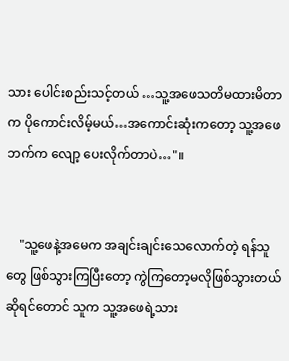သား ပေါင်းစည်းသင့်တယ် …သူ့အဖေသတိမထားမိတာက ပိုကောင်းလိမ့်မယ်…အကောင်းဆုံးကတော့ သူ့အဖေဘက်က လျော့ ပေးလိုက်တာပဲ…"။


    "သူ့ဖေနဲ့အမေက အချင်းချင်းသေလောက်တဲ့ ရန်သူတွေ ဖြစ်သွားကြပြီးတော့ ကွဲကြတော့မလိုဖြစ်သွားတယ်ဆိုရင်တောင် သူက သူ့အဖေရဲ့သား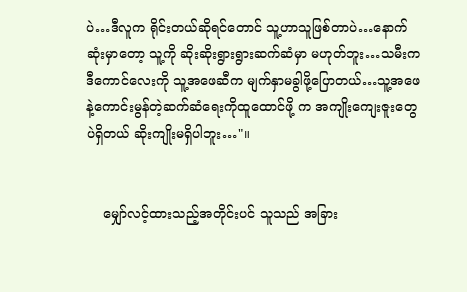ပဲ…ဒီလူက ရိုင်းတယ်ဆိုရင်တောင် သူ့ဟာသူဖြစ်တာပဲ…နောက်ဆုံးမှာတော့ သူ့ကို ဆိုးဆိုးရွားရွားဆက်ဆံမှာ မဟုတ်ဘူး…သမီးက ဒီကောင်လေးကို သူ့အဖေဆီက မျက်နှာမခွါဖို့ပြောတယ်…သူ့အဖေနဲ့ကောင်းမွန်တဲ့ဆက်ဆံရေးကိုထူထောင်ဖို့ က အကျိုးကျေးဇူးတွေပဲရှိတယ် ဆိုးကျိုးမရှိပါဘူး…"။


    မျှော်လင့်ထားသည့်အတိုင်းပင် သူသည် အခြား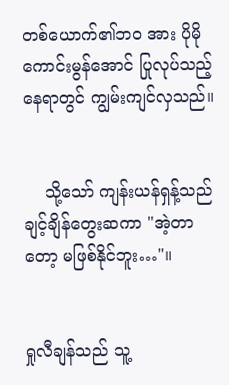တစ်ယောက်၏ဘဝ အား ပိုမိုကောင်းမွန်အောင် ပြုလုပ်သည့်နေရာတွင် ကျွမ်းကျင်လှသည်။


    သို့သော် ကျန်းယန်ရှန့်သည် ချင့်ချိန်တွေးဆကာ "အဲ့တာတော့ မဖြစ်နိုင်ဘူး…"။


ရှုလီချန်သည် သူ့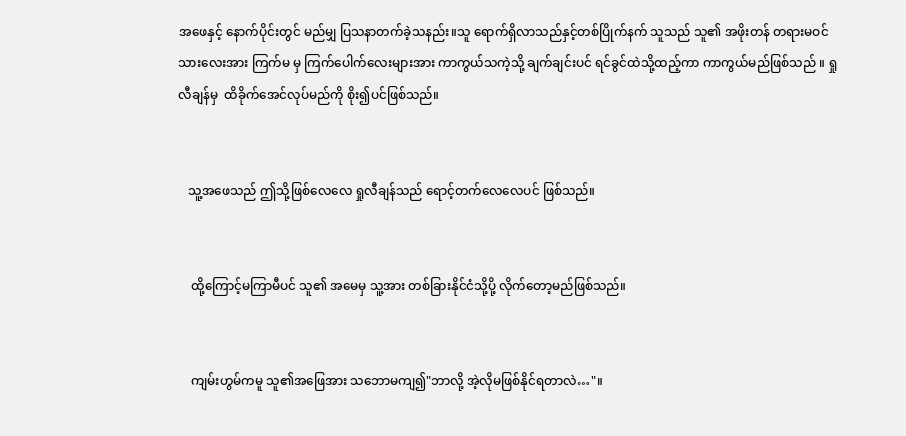အဖေနှင့် နောက်ပိုင်းတွင် မည်မျှ ပြသနာတက်ခဲ့သနည်း။သူ ရောက်ရှိလာသည်နှင့်တစ်ပြိုက်နက် သူသည် သူ၏ အဖိုးတန် တရားမဝင်သားလေးအား ကြက်မ မှ ကြက်ပေါက်လေးများအား ကာကွယ်သကဲ့သို့ ချက်ချင်းပင် ရင်ခွင်ထဲသို့ထည့်ကာ ကာကွယ်မည်ဖြစ်သည် ။ ရှုလီချန်မှ  ထိခိုက်အေင်လုပ်မည်ကို စိုး၍ပင်ဖြစ်သည်။


   သူ့အဖေသည် ဤသို့ဖြစ်လေလေ ရှုလီချန်သည် ရောင့်တက်လေလေပင် ဖြစ်သည်။


    ထို့ကြောင့်မကြာမီပင် သူ၏ အမေမှ သူ့အား တစ်ခြားနိုင်ငံသို့ပို့ လိုက်တော့မည်ဖြစ်သည်။


    ကျမ်းဟွမ်ကမူ သူ၏အဖြေအား သဘောမကျ၍"ဘာလို့ အဲ့လိုမဖြစ်နိုင်ရတာလဲ…"။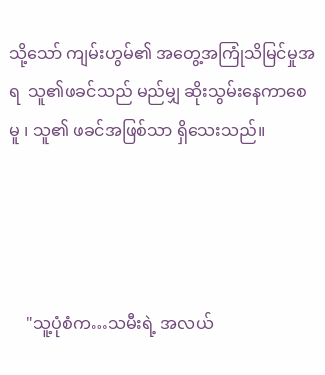သို့သော် ကျမ်းဟွမ်၏ အတွေ့အကြုံသိမြင်မှုအရ  သူ၏ဖခင်သည် မည်မျှ ဆိုးသွမ်းနေကာစေမူ ၊ သူ၏ ဖခင်အဖြစ်သာ ရှိသေးသည်။




    "သူ့ပုံစံက…သမီးရဲ့ အလယ်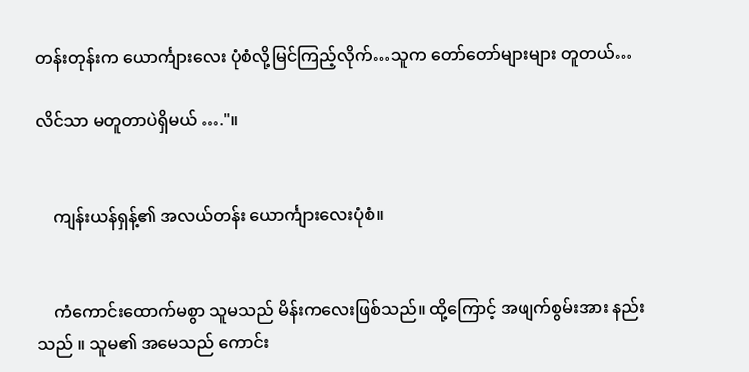တန်းတုန်းက ယောင်္ကျားလေး ပုံစံလို့မြင်ကြည့်လိုက်…သူက တော်တော်များများ တူတယ်…

လိင်သာ မတူတာပဲရှိမယ် …."။


    ကျန်းယန်ရှန့်၏ အလယ်တန်း ယောင်္ကျားလေးပုံစံ။


    ကံကောင်းထောက်မစွာ သူမသည် မိန်းကလေးဖြစ်သည်။ ထို့ကြောင့် အဖျက်စွမ်းအား နည်းသည် ။ သူမ၏ အမေသည် ကောင်း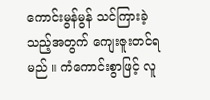ကောင်းမွန်မွန် သင်ကြားခဲ့သည့်အတွက် ကျေးဇူးတင်ရမည် ။ ကံကောင်းစွာဖြင့် လူ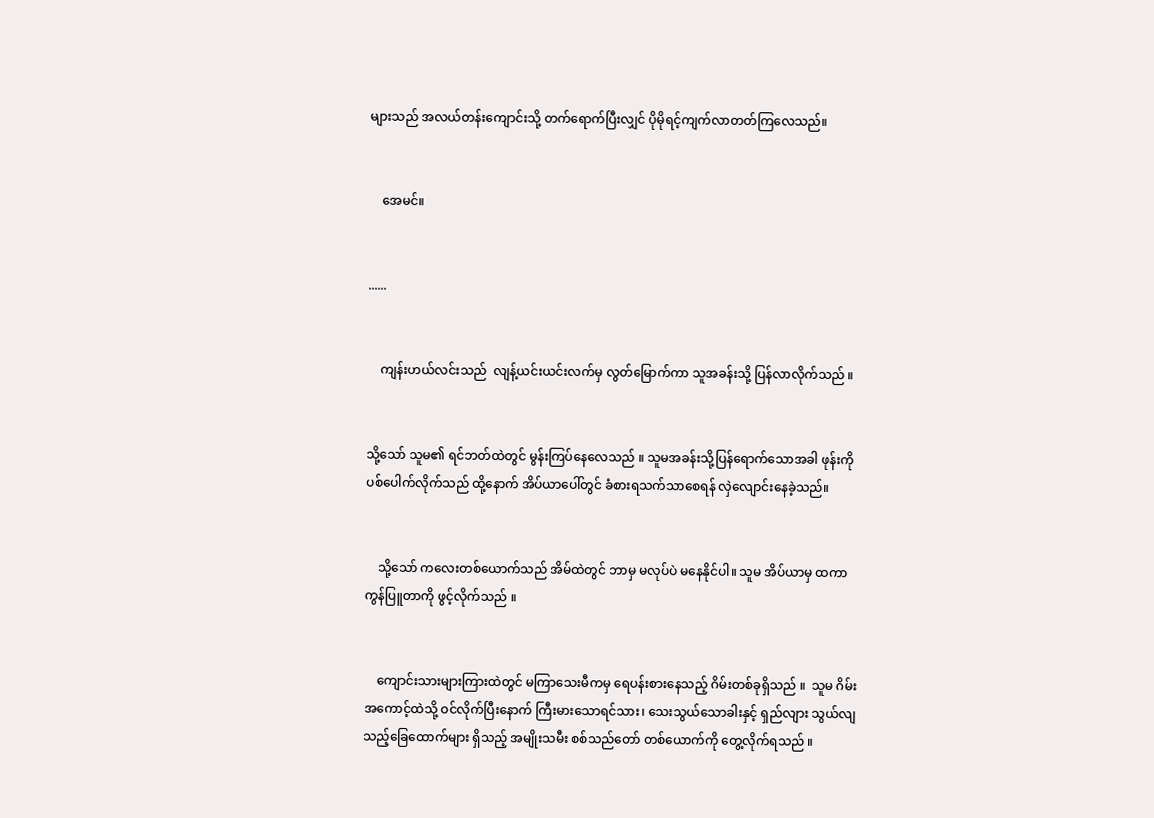များသည် အလယ်တန်းကျောင်းသို့ တက်ရောက်ပြီးလျှင် ပိုမိုရင့်ကျက်လာတတ်ကြလေသည်။


    အေမင်။


......


    ကျန်းဟယ်လင်းသည်  လျန့်ယင်းယင်းလက်မှ လွတ်မြောက်ကာ သူအခန်းသို့ ပြန်လာလိုက်သည် ။


သို့သော် သူမ၏ ရင်ဘတ်ထဲတွင် မွန်းကြပ်နေလေသည် ။ သူမအခန်းသို့ပြန်ရောက်သောအခါ ဖုန်းကို ပစ်ပေါက်လိုက်သည် ထို့နောက် အိပ်ယာပေါ်တွင် ခံစားရသက်သာစေရန် လှဲလျောင်းနေခဲ့သည်။


    သို့သော် ကလေးတစ်ယောက်သည် အိမ်ထဲတွင် ဘာမှ မလုပ်ပဲ မနေနိုင်ပါ။ သူမ အိပ်ယာမှ ထကာ ကွန်ပြူတာကို ဖွင့်လိုက်သည် ။


    ကျောင်းသားများကြားထဲတွင် မကြာသေးမီကမှ ရေပန်းစားနေသည့် ဂိမ်းတစ်ခုရှိသည် ။  သူမ ဂိမ်းအကောင့်ထဲသို့ ဝင်လိုက်ပြီးနောက် ကြီးမားသောရင်သား၊ သေးသွယ်သောခါးနှင့် ရှည်လျား သွယ်လျသည့်ခြေထောက်များ ရှိသည့် အမျိုးသမီး စစ်သည်တော် တစ်ယောက်ကို တွေ့လိုက်ရသည် ။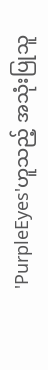'PurpleEyes'ဟူသည့် အသုံးပြုသူ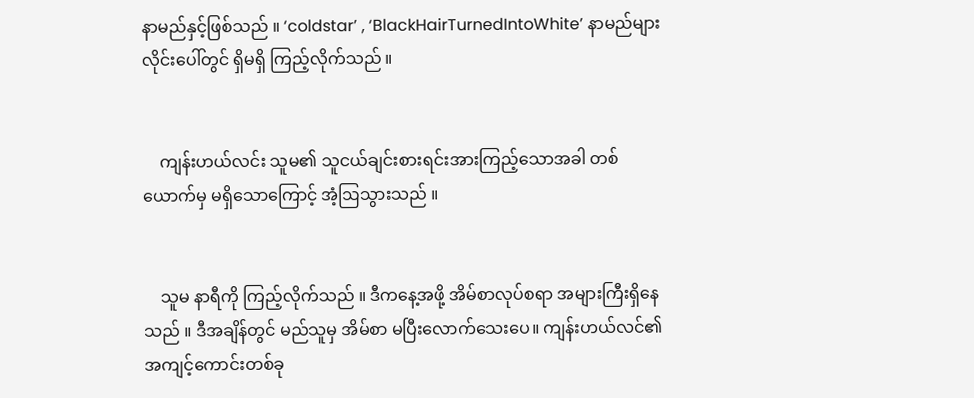နာမည်နှင့်ဖြစ်သည် ။ ‘coldstar’ , ‘BlackHairTurnedIntoWhite’ နာမည်များ လိုင်းပေါ်တွင် ရှိမရှိ ကြည့်လိုက်သည် ။


    ကျန်းဟယ်လင်း သူမ၏ သူငယ်ချင်းစားရင်းအားကြည့်သောအခါ တစ်ယောက်မှ မရှိသောကြောင့် အံ့ဩသွားသည် ။


    သူမ နာရီကို ကြည့်လိုက်သည် ။ ဒီကနေ့အဖို့ အိမ်စာလုပ်စရာ အများကြီးရှိနေသည် ။ ဒီအချိန်တွင် မည်သူမှ အိမ်စာ မပြီးလောက်သေးပေ။ ကျန်းဟယ်လင်၏ အကျင့်ကောင်းတစ်ခု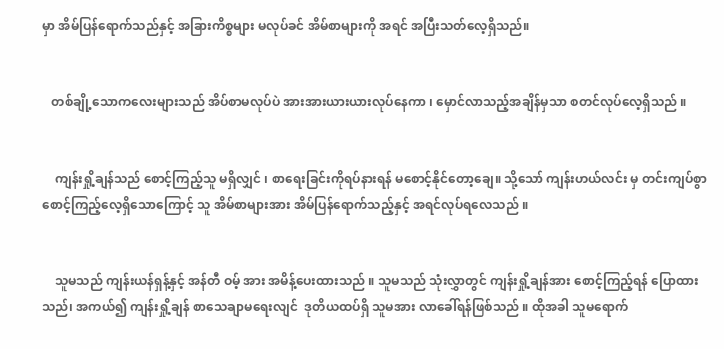မှာ အိမ်ပြန်ရောက်သည်နှင့် အခြားကိစ္စများ မလုပ်ခင် အိမ်စာများကို အရင် အပြီးသတ်လေ့ရှိသည်။


   တစ်ချို့သောကလေးများသည် အိပ်စာမလုပ်ပဲ အားအားယားယားလုပ်နေကာ ၊ မှောင်လာသည့်အချိန်မှသာ စတင်လုပ်လေ့ရှိသည် ။


    ကျန်းရှို့ချန်သည် စောင့်ကြည့်သူ မရှိလျှင် ၊ စာရေးခြင်းကိုရပ်နားရန် မစောင့်နိုင်တော့ချေ။ သို့သော် ကျန်းဟယ်လင်း မှ တင်းကျပ်စွာ စောင့်ကြည့်လေ့ရှိသောကြောင့် သူ အိမ်စာများအား အိမ်ပြန်ရောက်သည့်နှင့် အရင်လုပ်ရလေသည် ။


    သူမသည် ကျန်းယန်ရှန့်နှင့် အန်တီ ဝမ့် အား အမိန့်ပေးထားသည် ။ သူမသည် သုံးလွှာတွင် ကျန်းရှို့ချန်အား စောင့်ကြည့်ရန် ပြောထားသည်၊ အကယ်၍ ကျန်းရှို့ချန် စာသေချာမရေးလျင်  ဒုတိယထပ်ရှိ သူမအား လာခေါ်ရန်ဖြစ်သည် ။ ထိုအခါ သူမရောက်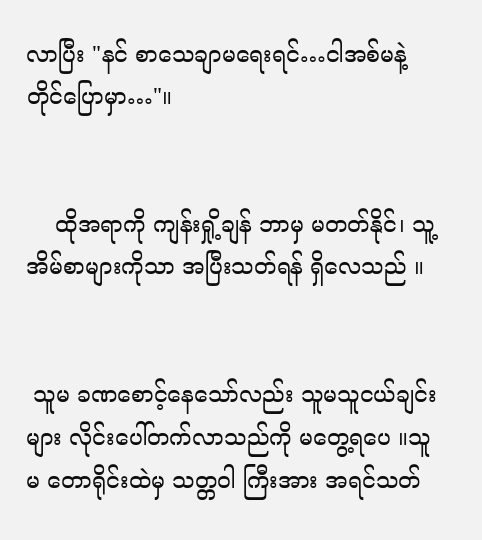လာပြီး "နင် စာသေချာမရေးရင်…ငါအစ်မနဲ့ တိုင်ပြောမှာ…"။


    ထိုအရာကို ကျန်းရှို့ချန် ဘာမှ မတတ်နိုင်၊ သူ့ အိမ်စာများကိုသာ အပြီးသတ်ရန် ရှိလေသည် ။


 သူမ ခဏစောင့်နေသော်လည်း သူမသူငယ်ချင်းများ လိုင်းပေါ်တက်လာသည်ကို မတွေ့ရပေ ။သူမ တောရိုင်းထဲမှ သတ္တဝါ ကြီးအား အရင်သတ်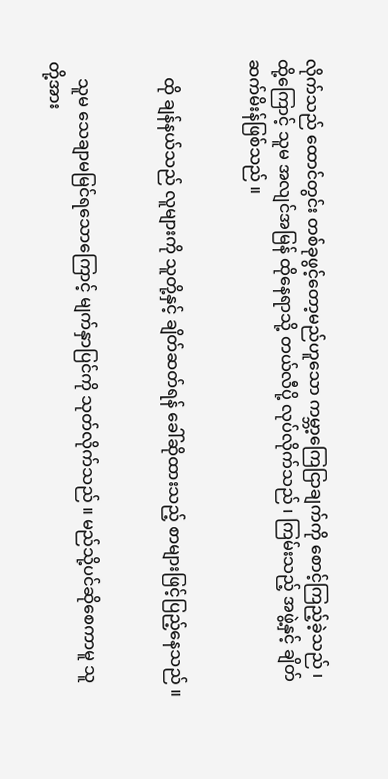လိုက်သည် ထောင်တွင်း တစ်ခုဖွင့်တော့မည်ဟူသော ကမ္ဘာ့ကြေငြာချက်ကို စောင့်ကြည့်ခဲ့သည် ၊ ထို့ကြောင့် သူမ အလျင်အမြန် ထိုနေရာသို့ တယ်လီပို့ လုပ်လိုက်သည် ၊ ကြမ်းသည့် အဖွဲ့နှင့် ချိတ်ဆက်မိးန်ဖြစ်သည် ။


    ထို ချန်နယ်သည် လူများကို သူတို့နှင့် ချိတ်ဆတ်ရန် ခေါ်ဆိုထားသည့် စာများဖြင့်ပြည့်နေသည် ။


    သူမ သေချာမမြင်ရသောကြောင့် မျက်နှာပြင်ကို သုတ်လိုက်သည် ။ မည်သို့ပင်ဆိုစေကာမူ သူတို့အား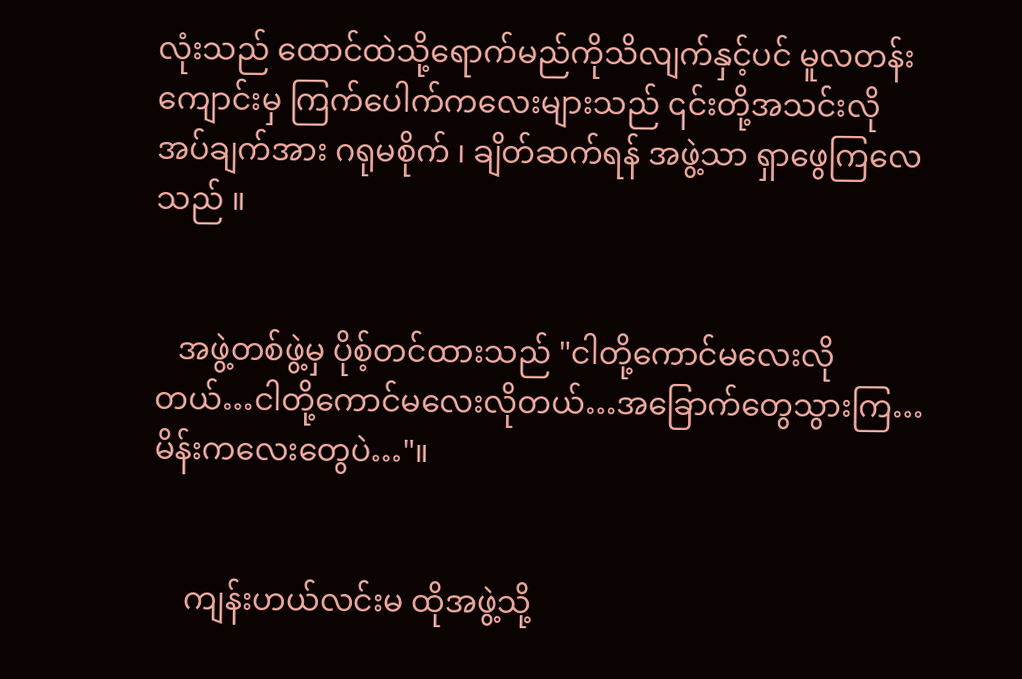လုံးသည် ထောင်ထဲသို့ရောက်မည်ကိုသိလျက်နှင့်ပင် မူလတန်းကျောင်းမှ ကြက်ပေါက်ကလေးများသည် ၎င်းတို့အသင်းလိုအပ်ချက်အား ဂရုမစိုက် ၊ ချိတ်ဆက်ရန် အဖွဲ့သာ ရှာဖွေကြလေသည် ။


   အဖွဲ့တစ်ဖွဲ့မှ ပိုစ့်တင်ထားသည် "ငါတို့ကောင်မလေးလိုတယ်…ငါတို့ကောင်မလေးလိုတယ်…အခြောက်တွေသွားကြ…မိန်းကလေးတွေပဲ…"။


    ကျန်းဟယ်လင်းမ ထိုအဖွဲ့သို့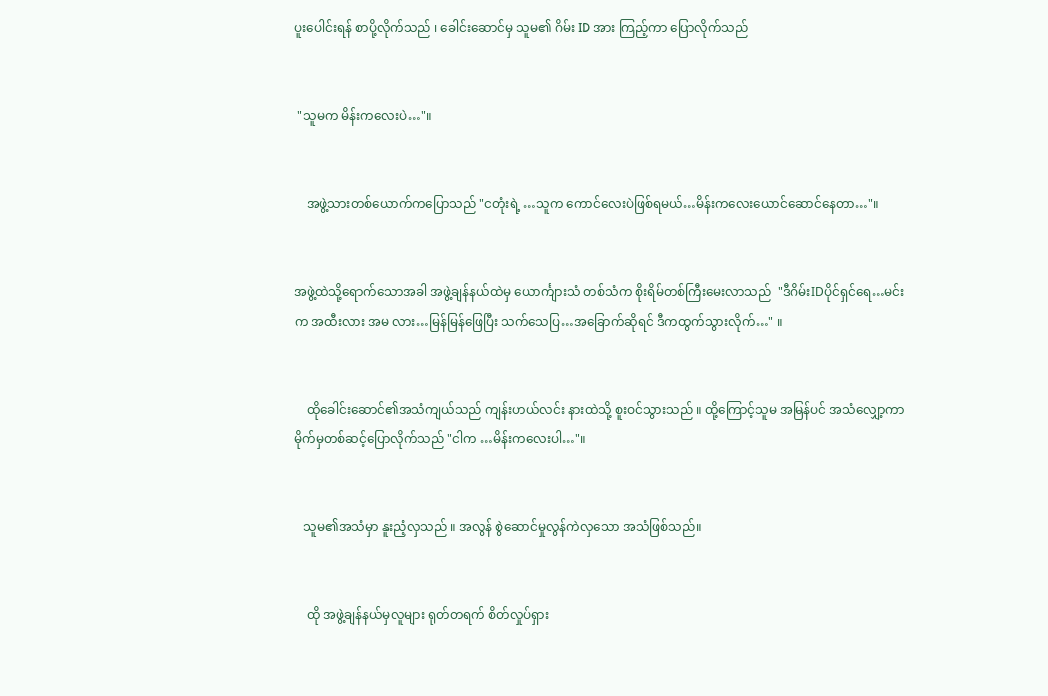ပူးပေါင်းရန် စာပို့လိုက်သည် ၊ ခေါင်းဆောင်မှ သူမ၏ ဂိမ်း ID အား ကြည့်ကာ ပြောလိုက်သည်


 "သူမက မိန်းကလေးပဲ…"။


    အဖွဲ့သားတစ်ယောက်ကပြောသည် "ငတုံးရဲ့ …သူက ကောင်လေးပဲဖြစ်ရမယ်…မိန်းကလေးယောင်ဆောင်နေတာ…"။


အဖွဲ့ထဲသို့ရောက်သောအခါ အဖွဲ့ချန်နယ်ထဲမှ ယောင်္ကျားသံ တစ်သံက စိုးရိမ်တစ်ကြီးမေးလာသည်  "ဒီဂိမ်းIDပိုင်ရှင်ရေ…မင်းက အထီးလား အမ လား…မြန်မြန်ဖြေပြီး သက်သေပြ…အခြောက်ဆိုရင် ဒီကထွက်သွားလိုက်…" ။


    ထိုခေါင်းဆောင်၏အသံကျယ်သည် ကျန်းဟယ်လင်း နားထဲသို့ စူးဝင်သွားသည် ။ ထို့ကြောင့်သူမ အမြန်ပင် အသံလျှော့ကာ မိုက်မှတစ်ဆင့်ပြောလိုက်သည် "ငါက …မိန်းကလေးပါ…"။


   သူမ၏အသံမှာ နူးညံ့လှသည် ။ အလွန် စွဲဆောင်မှုလွန်ကဲလှသော အသံဖြစ်သည်။


    ထို အဖွဲ့ချန်နယ်မှလူများ ရုတ်တရက် စိတ်လှုပ်ရှား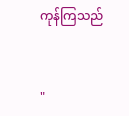ကုန်ကြသည်


"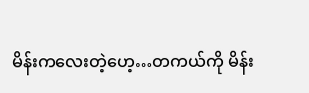မိန်းကလေးတဲ့ဟေ့…တကယ်ကို မိန်း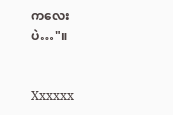ကလေးပဲ…"။


Xxxxxx